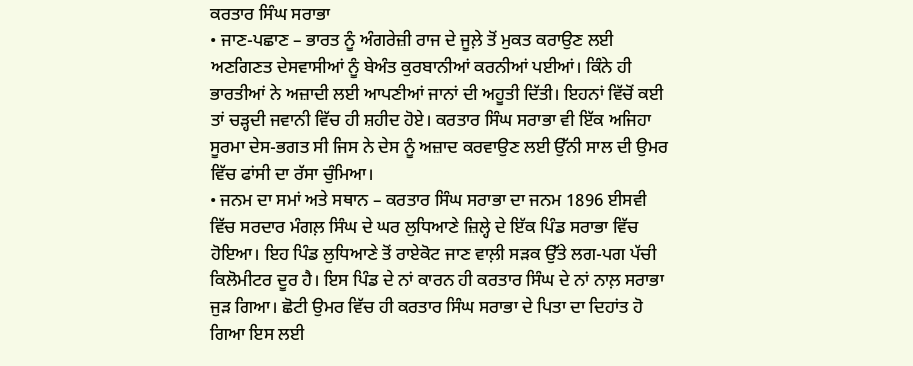ਕਰਤਾਰ ਸਿੰਘ ਸਰਾਭਾ
• ਜਾਣ-ਪਛਾਣ – ਭਾਰਤ ਨੂੰ ਅੰਗਰੇਜ਼ੀ ਰਾਜ ਦੇ ਜੂਲ਼ੇ ਤੋਂ ਮੁਕਤ ਕਰਾਉਣ ਲਈ ਅਣਗਿਣਤ ਦੇਸਵਾਸੀਆਂ ਨੂੰ ਬੇਅੰਤ ਕੁਰਬਾਨੀਆਂ ਕਰਨੀਆਂ ਪਈਆਂ। ਕਿੰਨੇ ਹੀ ਭਾਰਤੀਆਂ ਨੇ ਅਜ਼ਾਦੀ ਲਈ ਆਪਣੀਆਂ ਜਾਨਾਂ ਦੀ ਅਹੂਤੀ ਦਿੱਤੀ। ਇਹਨਾਂ ਵਿੱਚੋਂ ਕਈ ਤਾਂ ਚੜ੍ਹਦੀ ਜਵਾਨੀ ਵਿੱਚ ਹੀ ਸ਼ਹੀਦ ਹੋਏ। ਕਰਤਾਰ ਸਿੰਘ ਸਰਾਭਾ ਵੀ ਇੱਕ ਅਜਿਹਾ ਸੂਰਮਾ ਦੇਸ-ਭਗਤ ਸੀ ਜਿਸ ਨੇ ਦੇਸ ਨੂੰ ਅਜ਼ਾਦ ਕਰਵਾਉਣ ਲਈ ਉੱਨੀ ਸਾਲ ਦੀ ਉਮਰ ਵਿੱਚ ਫਾਂਸੀ ਦਾ ਰੱਸਾ ਚੁੰਮਿਆ।
• ਜਨਮ ਦਾ ਸਮਾਂ ਅਤੇ ਸਥਾਨ – ਕਰਤਾਰ ਸਿੰਘ ਸਰਾਭਾ ਦਾ ਜਨਮ 1896 ਈਸਵੀ ਵਿੱਚ ਸਰਦਾਰ ਮੰਗਲ਼ ਸਿੰਘ ਦੇ ਘਰ ਲੁਧਿਆਣੇ ਜ਼ਿਲ੍ਹੇ ਦੇ ਇੱਕ ਪਿੰਡ ਸਰਾਭਾ ਵਿੱਚ ਹੋਇਆ। ਇਹ ਪਿੰਡ ਲੁਧਿਆਣੇ ਤੋਂ ਰਾਏਕੋਟ ਜਾਣ ਵਾਲ਼ੀ ਸੜਕ ਉੱਤੇ ਲਗ-ਪਗ ਪੱਚੀ ਕਿਲੋਮੀਟਰ ਦੂਰ ਹੈ। ਇਸ ਪਿੰਡ ਦੇ ਨਾਂ ਕਾਰਨ ਹੀ ਕਰਤਾਰ ਸਿੰਘ ਦੇ ਨਾਂ ਨਾਲ਼ ਸਰਾਭਾ ਜੁੜ ਗਿਆ। ਛੋਟੀ ਉਮਰ ਵਿੱਚ ਹੀ ਕਰਤਾਰ ਸਿੰਘ ਸਰਾਭਾ ਦੇ ਪਿਤਾ ਦਾ ਦਿਹਾਂਤ ਹੋ ਗਿਆ ਇਸ ਲਈ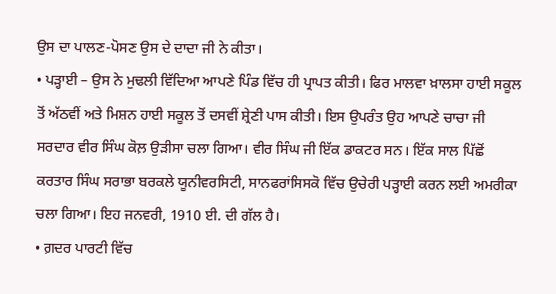ਉਸ ਦਾ ਪਾਲਣ-ਪੋਸਣ ਉਸ ਦੇ ਦਾਦਾ ਜੀ ਨੇ ਕੀਤਾ।
• ਪੜ੍ਹਾਈ – ਉਸ ਨੇ ਮੁਢਲੀ ਵਿੱਦਿਆ ਆਪਣੇ ਪਿੰਡ ਵਿੱਚ ਹੀ ਪ੍ਰਾਪਤ ਕੀਤੀ। ਫਿਰ ਮਾਲਵਾ ਖ਼ਾਲਸਾ ਹਾਈ ਸਕੂਲ ਤੋਂ ਅੱਠਵੀਂ ਅਤੇ ਮਿਸ਼ਨ ਹਾਈ ਸਕੂਲ ਤੋਂ ਦਸਵੀਂ ਸ਼੍ਰੇਣੀ ਪਾਸ ਕੀਤੀ। ਇਸ ਉਪਰੰਤ ਉਹ ਆਪਣੇ ਚਾਚਾ ਜੀ ਸਰਦਾਰ ਵੀਰ ਸਿੰਘ ਕੋਲ਼ ਉੜੀਸਾ ਚਲਾ ਗਿਆ। ਵੀਰ ਸਿੰਘ ਜੀ ਇੱਕ ਡਾਕਟਰ ਸਨ। ਇੱਕ ਸਾਲ ਪਿੱਛੋਂ ਕਰਤਾਰ ਸਿੰਘ ਸਰਾਭਾ ਬਰਕਲੇ ਯੂਨੀਵਰਸਿਟੀ, ਸਾਨਫਰਾਂਸਿਸਕੋ ਵਿੱਚ ਉਚੇਰੀ ਪੜ੍ਹਾਈ ਕਰਨ ਲਈ ਅਮਰੀਕਾ ਚਲਾ ਗਿਆ। ਇਹ ਜਨਵਰੀ, 1910 ਈ. ਦੀ ਗੱਲ ਹੈ।
• ਗ਼ਦਰ ਪਾਰਟੀ ਵਿੱਚ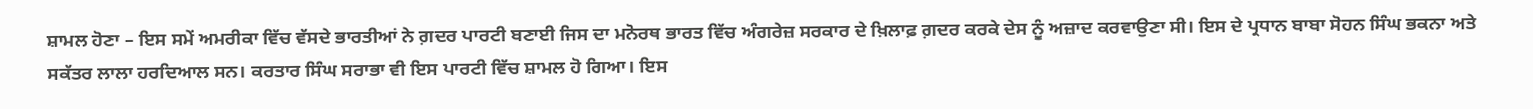ਸ਼ਾਮਲ ਹੋਣਾ – ਇਸ ਸਮੇਂ ਅਮਰੀਕਾ ਵਿੱਚ ਵੱਸਦੇ ਭਾਰਤੀਆਂ ਨੇ ਗ਼ਦਰ ਪਾਰਟੀ ਬਣਾਈ ਜਿਸ ਦਾ ਮਨੋਰਥ ਭਾਰਤ ਵਿੱਚ ਅੰਗਰੇਜ਼ ਸਰਕਾਰ ਦੇ ਖ਼ਿਲਾਫ਼ ਗ਼ਦਰ ਕਰਕੇ ਦੇਸ ਨੂੰ ਅਜ਼ਾਦ ਕਰਵਾਉਣਾ ਸੀ। ਇਸ ਦੇ ਪ੍ਰਧਾਨ ਬਾਬਾ ਸੋਹਨ ਸਿੰਘ ਭਕਨਾ ਅਤੇ ਸਕੱਤਰ ਲਾਲਾ ਹਰਦਿਆਲ ਸਨ। ਕਰਤਾਰ ਸਿੰਘ ਸਰਾਭਾ ਵੀ ਇਸ ਪਾਰਟੀ ਵਿੱਚ ਸ਼ਾਮਲ ਹੋ ਗਿਆ। ਇਸ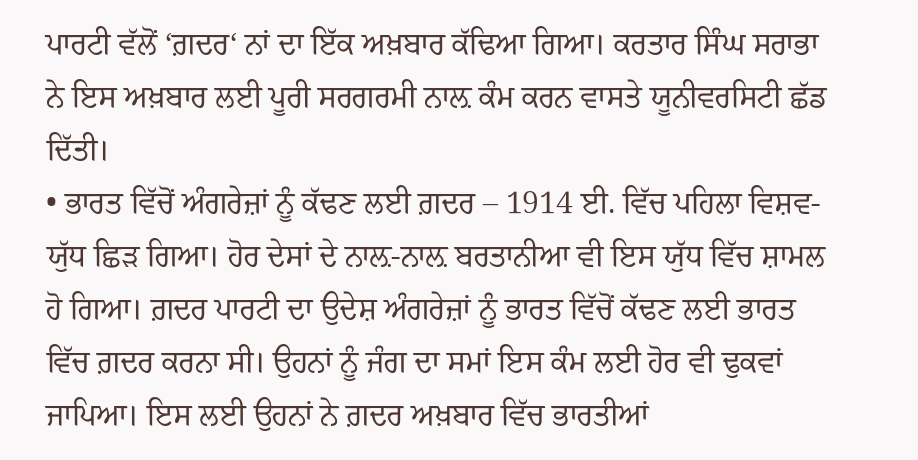ਪਾਰਟੀ ਵੱਲੋਂ ‘ਗ਼ਦਰ‘ ਨਾਂ ਦਾ ਇੱਕ ਅਖ਼ਬਾਰ ਕੱਢਿਆ ਗਿਆ। ਕਰਤਾਰ ਸਿੰਘ ਸਰਾਭਾ ਨੇ ਇਸ ਅਖ਼ਬਾਰ ਲਈ ਪੂਰੀ ਸਰਗਰਮੀ ਨਾਲ਼ ਕੰਮ ਕਰਨ ਵਾਸਤੇ ਯੂਨੀਵਰਸਿਟੀ ਛੱਡ ਦਿੱਤੀ।
• ਭਾਰਤ ਵਿੱਚੋਂ ਅੰਗਰੇਜ਼ਾਂ ਨੂੰ ਕੱਢਣ ਲਈ ਗ਼ਦਰ – 1914 ਈ. ਵਿੱਚ ਪਹਿਲਾ ਵਿਸ਼ਵ-ਯੁੱਧ ਛਿੜ ਗਿਆ। ਹੋਰ ਦੇਸਾਂ ਦੇ ਨਾਲ਼-ਨਾਲ਼ ਬਰਤਾਨੀਆ ਵੀ ਇਸ ਯੁੱਧ ਵਿੱਚ ਸ਼ਾਮਲ ਹੋ ਗਿਆ। ਗ਼ਦਰ ਪਾਰਟੀ ਦਾ ਉਦੇਸ਼ ਅੰਗਰੇਜ਼ਾਂ ਨੂੰ ਭਾਰਤ ਵਿੱਚੋਂ ਕੱਢਣ ਲਈ ਭਾਰਤ ਵਿੱਚ ਗ਼ਦਰ ਕਰਨਾ ਸੀ। ਉਹਨਾਂ ਨੂੰ ਜੰਗ ਦਾ ਸਮਾਂ ਇਸ ਕੰਮ ਲਈ ਹੋਰ ਵੀ ਢੁਕਵਾਂ ਜਾਪਿਆ। ਇਸ ਲਈ ਉਹਨਾਂ ਨੇ ਗ਼ਦਰ ਅਖ਼ਬਾਰ ਵਿੱਚ ਭਾਰਤੀਆਂ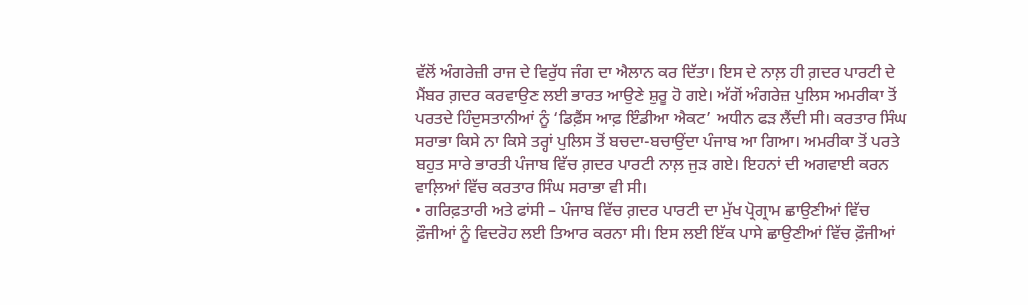ਵੱਲੋਂ ਅੰਗਰੇਜ਼ੀ ਰਾਜ ਦੇ ਵਿਰੁੱਧ ਜੰਗ ਦਾ ਐਲਾਨ ਕਰ ਦਿੱਤਾ। ਇਸ ਦੇ ਨਾਲ਼ ਹੀ ਗ਼ਦਰ ਪਾਰਟੀ ਦੇ ਮੈਂਬਰ ਗ਼ਦਰ ਕਰਵਾਉਣ ਲਈ ਭਾਰਤ ਆਉਣੇ ਸ਼ੁਰੂ ਹੋ ਗਏ। ਅੱਗੋਂ ਅੰਗਰੇਜ਼ ਪੁਲਿਸ ਅਮਰੀਕਾ ਤੋਂ ਪਰਤਦੇ ਹਿੰਦੁਸਤਾਨੀਆਂ ਨੂੰ ‘ਡਿਫ਼ੈਂਸ ਆਫ਼ ਇੰਡੀਆ ਐਕਟ’ ਅਧੀਨ ਫੜ ਲੈਂਦੀ ਸੀ। ਕਰਤਾਰ ਸਿੰਘ ਸਰਾਭਾ ਕਿਸੇ ਨਾ ਕਿਸੇ ਤਰ੍ਹਾਂ ਪੁਲਿਸ ਤੋਂ ਬਚਦਾ-ਬਚਾਉਂਦਾ ਪੰਜਾਬ ਆ ਗਿਆ। ਅਮਰੀਕਾ ਤੋਂ ਪਰਤੇ ਬਹੁਤ ਸਾਰੇ ਭਾਰਤੀ ਪੰਜਾਬ ਵਿੱਚ ਗ਼ਦਰ ਪਾਰਟੀ ਨਾਲ਼ ਜੁੜ ਗਏ। ਇਹਨਾਂ ਦੀ ਅਗਵਾਈ ਕਰਨ ਵਾਲ਼ਿਆਂ ਵਿੱਚ ਕਰਤਾਰ ਸਿੰਘ ਸਰਾਭਾ ਵੀ ਸੀ।
• ਗਰਿਫ਼ਤਾਰੀ ਅਤੇ ਫਾਂਸੀ – ਪੰਜਾਬ ਵਿੱਚ ਗ਼ਦਰ ਪਾਰਟੀ ਦਾ ਮੁੱਖ ਪ੍ਰੋਗ੍ਰਾਮ ਛਾਉਣੀਆਂ ਵਿੱਚ ਫ਼ੌਜੀਆਂ ਨੂੰ ਵਿਦਰੋਹ ਲਈ ਤਿਆਰ ਕਰਨਾ ਸੀ। ਇਸ ਲਈ ਇੱਕ ਪਾਸੇ ਛਾਉਣੀਆਂ ਵਿੱਚ ਫ਼ੌਜੀਆਂ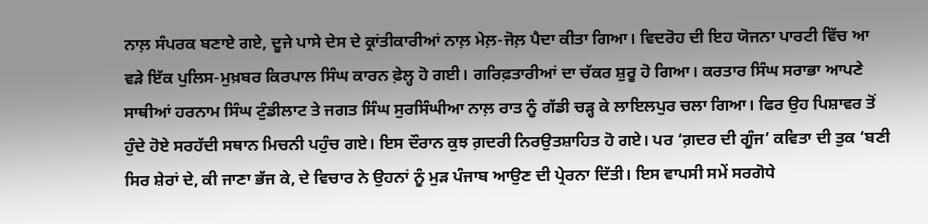ਨਾਲ਼ ਸੰਪਰਕ ਬਣਾਏ ਗਏ, ਦੂਜੇ ਪਾਸੇ ਦੇਸ ਦੇ ਕ੍ਰਾਂਤੀਕਾਰੀਆਂ ਨਾਲ਼ ਮੇਲ਼-ਜੋਲ਼ ਪੈਦਾ ਕੀਤਾ ਗਿਆ। ਵਿਦਰੋਹ ਦੀ ਇਹ ਯੋਜਨਾ ਪਾਰਟੀ ਵਿੱਚ ਆ ਵੜੇ ਇੱਕ ਪੁਲਿਸ-ਮੁਖ਼ਬਰ ਕਿਰਪਾਲ ਸਿੰਘ ਕਾਰਨ ਫ਼ੇਲ੍ਹ ਹੋ ਗਈ। ਗਰਿਫ਼ਤਾਰੀਆਂ ਦਾ ਚੱਕਰ ਸ਼ੁਰੂ ਹੋ ਗਿਆ। ਕਰਤਾਰ ਸਿੰਘ ਸਰਾਭਾ ਆਪਣੇ ਸਾਥੀਆਂ ਹਰਨਾਮ ਸਿੰਘ ਟੁੰਡੀਲਾਟ ਤੇ ਜਗਤ ਸਿੰਘ ਸੁਰਸਿੰਘੀਆ ਨਾਲ਼ ਰਾਤ ਨੂੰ ਗੱਡੀ ਚੜ੍ਹ ਕੇ ਲਾਇਲਪੁਰ ਚਲਾ ਗਿਆ। ਫਿਰ ਉਹ ਪਿਸ਼ਾਵਰ ਤੋਂ ਹੁੰਦੇ ਹੋਏ ਸਰਹੱਦੀ ਸਥਾਨ ਮਿਚਨੀ ਪਹੁੰਚ ਗਏ। ਇਸ ਦੌਰਾਨ ਕੁਝ ਗ਼ਦਰੀ ਨਿਰਉਤਸ਼ਾਹਿਤ ਹੋ ਗਏ। ਪਰ ‘ਗ਼ਦਰ ਦੀ ਗੂੰਜ’ ਕਵਿਤਾ ਦੀ ਤੁਕ ‘ਬਣੀ ਸਿਰ ਸ਼ੇਰਾਂ ਦੇ, ਕੀ ਜਾਣਾ ਭੱਜ ਕੇ, ਦੇ ਵਿਚਾਰ ਨੇ ਉਹਨਾਂ ਨੂੰ ਮੁੜ ਪੰਜਾਬ ਆਉਣ ਦੀ ਪ੍ਰੇਰਨਾ ਦਿੱਤੀ। ਇਸ ਵਾਪਸੀ ਸਮੇਂ ਸਰਗੋਧੇ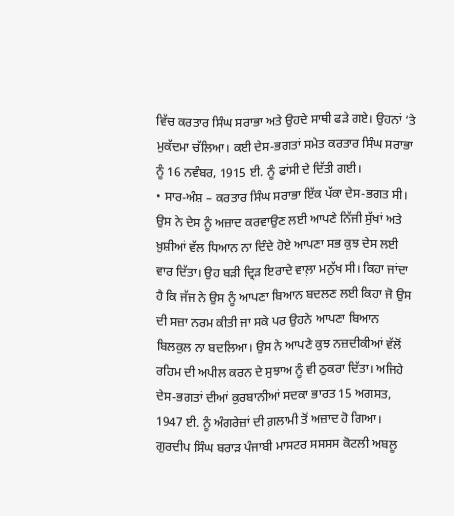ਵਿੱਚ ਕਰਤਾਰ ਸਿੰਘ ਸਰਾਭਾ ਅਤੇ ਉਹਦੇ ਸਾਥੀ ਫੜੇ ਗਏ। ਉਹਨਾਂ ‘ਤੇ ਮੁਕੱਦਮਾ ਚੱਲਿਆ। ਕਈ ਦੇਸ-ਭਗਤਾਂ ਸਮੇਤ ਕਰਤਾਰ ਸਿੰਘ ਸਰਾਭਾ ਨੂੰ 16 ਨਵੰਬਰ, 1915 ਈ. ਨੂੰ ਫਾਂਸੀ ਦੇ ਦਿੱਤੀ ਗਈ।
• ਸਾਰ-ਅੰਸ਼ – ਕਰਤਾਰ ਸਿੰਘ ਸਰਾਭਾ ਇੱਕ ਪੱਕਾ ਦੇਸ-ਭਗਤ ਸੀ। ਉਸ ਨੇ ਦੇਸ ਨੂੰ ਅਜ਼ਾਦ ਕਰਵਾਉਣ ਲਈ ਆਪਣੇ ਨਿੱਜੀ ਸੁੱਖਾਂ ਅਤੇ ਖ਼ੁਸ਼ੀਆਂ ਵੱਲ ਧਿਆਨ ਨਾ ਦਿੰਦੇ ਹੋਏ ਆਪਣਾ ਸਭ ਕੁਝ ਦੇਸ ਲਈ ਵਾਰ ਦਿੱਤਾ। ਉਹ ਬੜੀ ਦ੍ਰਿੜ ਇਰਾਦੇ ਵਾਲ਼ਾ ਮਨੁੱਖ ਸੀ। ਕਿਹਾ ਜਾਂਦਾ ਹੈ ਕਿ ਜੱਜ ਨੇ ਉਸ ਨੂੰ ਆਪਣਾ ਬਿਆਨ ਬਦਲਣ ਲਈ ਕਿਹਾ ਜੋ ਉਸ ਦੀ ਸਜ਼ਾ ਨਰਮ ਕੀਤੀ ਜਾ ਸਕੇ ਪਰ ਉਹਨੇ ਆਪਣਾ ਬਿਆਨ ਬਿਲਕੁਲ ਨਾ ਬਦਲਿਆ। ਉਸ ਨੇ ਆਪਣੇ ਕੁਝ ਨਜ਼ਦੀਕੀਆਂ ਵੱਲੋਂ ਰਹਿਮ ਦੀ ਅਪੀਲ ਕਰਨ ਦੇ ਸੁਝਾਅ ਨੂੰ ਵੀ ਠੁਕਰਾ ਦਿੱਤਾ। ਅਜਿਹੇ ਦੇਸ-ਭਗਤਾਂ ਦੀਆਂ ਕੁਰਬਾਨੀਆਂ ਸਦਕਾ ਭਾਰਤ 15 ਅਗਸਤ, 1947 ਈ. ਨੂੰ ਅੰਗਰੇਜ਼ਾਂ ਦੀ ਗ਼ਲਾਮੀ ਤੋਂ ਅਜ਼ਾਦ ਹੋ ਗਿਆ।
ਗੁਰਦੀਪ ਸਿੰਘ ਬਰਾੜ ਪੰਜਾਬੀ ਮਾਸਟਰ ਸਸਸਸ ਕੋਟਲੀ ਅਬਲੂ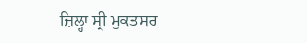ਜ਼ਿਲ੍ਹਾ ਸ੍ਰੀ ਮੁਕਤਸਰ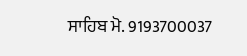ਸਾਹਿਬ ਮੋ. 9193700037